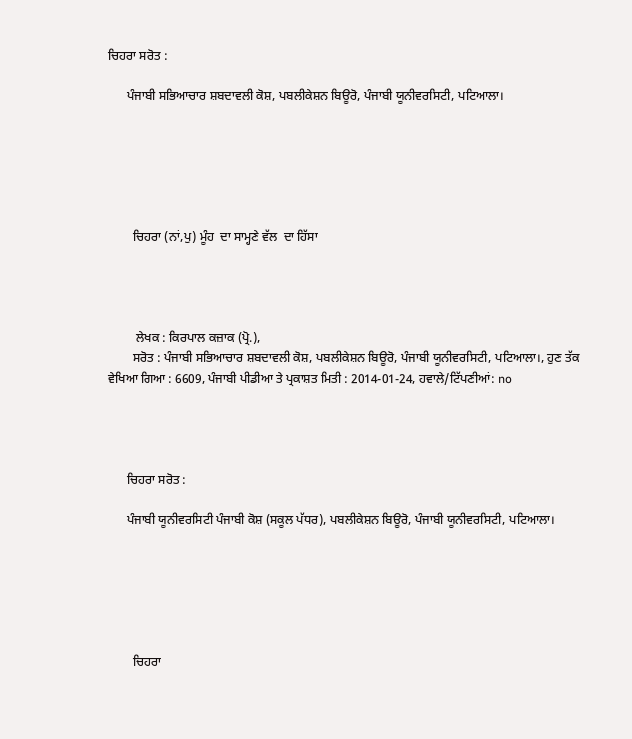ਚਿਹਰਾ ਸਰੋਤ :

      ਪੰਜਾਬੀ ਸਭਿਆਚਾਰ ਸ਼ਬਦਾਵਲੀ ਕੋਸ਼, ਪਬਲੀਕੇਸ਼ਨ ਬਿਊਰੋ, ਪੰਜਾਬੀ ਯੂਨੀਵਰਸਿਟੀ, ਪਟਿਆਲਾ।






        ਚਿਹਰਾ (ਨਾਂ,ਪੁ) ਮੂੰਹ  ਦਾ ਸਾਮ੍ਹਣੇ ਵੱਲ  ਦਾ ਹਿੱਸਾ




         ਲੇਖਕ : ਕਿਰਪਾਲ ਕਜ਼ਾਕ (ਪ੍ਰੋ.),
        ਸਰੋਤ : ਪੰਜਾਬੀ ਸਭਿਆਚਾਰ ਸ਼ਬਦਾਵਲੀ ਕੋਸ਼, ਪਬਲੀਕੇਸ਼ਨ ਬਿਊਰੋ, ਪੰਜਾਬੀ ਯੂਨੀਵਰਸਿਟੀ, ਪਟਿਆਲਾ।, ਹੁਣ ਤੱਕ ਵੇਖਿਆ ਗਿਆ : 6609, ਪੰਜਾਬੀ ਪੀਡੀਆ ਤੇ ਪ੍ਰਕਾਸ਼ਤ ਮਿਤੀ : 2014-01-24, ਹਵਾਲੇ/ਟਿੱਪਣੀਆਂ: no




      ਚਿਹਰਾ ਸਰੋਤ :

      ਪੰਜਾਬੀ ਯੂਨੀਵਰਸਿਟੀ ਪੰਜਾਬੀ ਕੋਸ਼ (ਸਕੂਲ ਪੱਧਰ), ਪਬਲੀਕੇਸ਼ਨ ਬਿਊਰੋ, ਪੰਜਾਬੀ ਯੂਨੀਵਰਸਿਟੀ, ਪਟਿਆਲਾ।






        ਚਿਹਰਾ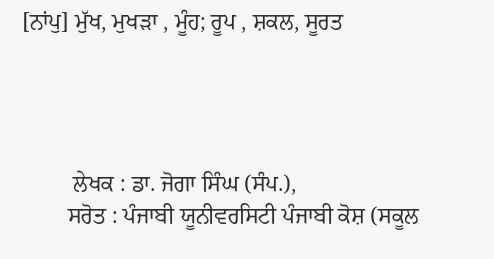[ਨਾਂਪੁ] ਮੁੱਖ, ਮੁਖੜਾ , ਮੂੰਹ; ਰੂਪ , ਸ਼ਕਲ, ਸੂਰਤ




         ਲੇਖਕ : ਡਾ. ਜੋਗਾ ਸਿੰਘ (ਸੰਪ.),
        ਸਰੋਤ : ਪੰਜਾਬੀ ਯੂਨੀਵਰਸਿਟੀ ਪੰਜਾਬੀ ਕੋਸ਼ (ਸਕੂਲ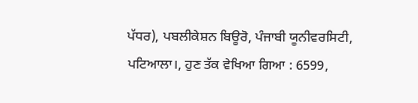ਪੱਧਰ), ਪਬਲੀਕੇਸ਼ਨ ਬਿਊਰੋ, ਪੰਜਾਬੀ ਯੂਨੀਵਰਸਿਟੀ, ਪਟਿਆਲਾ।, ਹੁਣ ਤੱਕ ਵੇਖਿਆ ਗਿਆ : 6599,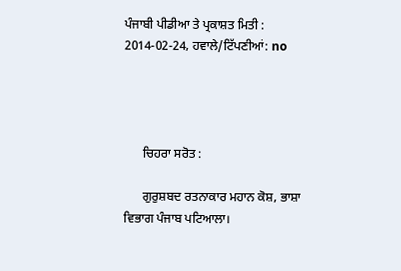ਪੰਜਾਬੀ ਪੀਡੀਆ ਤੇ ਪ੍ਰਕਾਸ਼ਤ ਮਿਤੀ : 2014-02-24, ਹਵਾਲੇ/ਟਿੱਪਣੀਆਂ: no




      ਚਿਹਰਾ ਸਰੋਤ :

      ਗੁਰੁਸ਼ਬਦ ਰਤਨਾਕਾਰ ਮਹਾਨ ਕੋਸ਼, ਭਾਸ਼ਾ ਵਿਭਾਗ ਪੰਜਾਬ ਪਟਿਆਲਾ।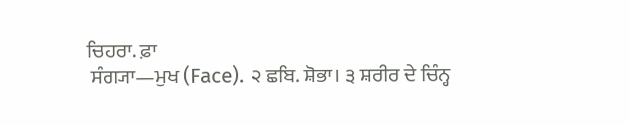ਚਿਹਰਾ. ਫ਼ਾ
 ਸੰਗ੍ਯਾ—ਮੁਖ (Face). ੨ ਛਬਿ. ਸ਼ੋਭਾ। ੩ ਸ਼ਰੀਰ ਦੇ ਚਿੰਨ੍ਹ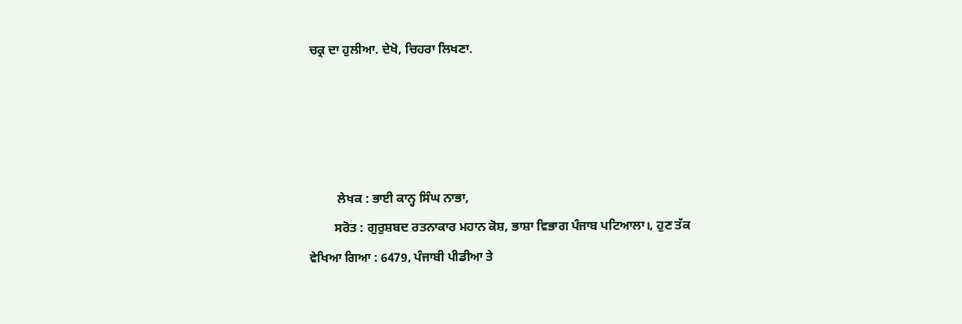ਚਕ੍ਰ ਦਾ ਹੁਲੀਆ. ਦੇਖੋ, ਚਿਹਰਾ ਲਿਖਣਾ.




         ਲੇਖਕ : ਭਾਈ ਕਾਨ੍ਹ ਸਿੰਘ ਨਾਭਾ,
        ਸਰੋਤ : ਗੁਰੁਸ਼ਬਦ ਰਤਨਾਕਾਰ ਮਹਾਨ ਕੋਸ਼, ਭਾਸ਼ਾ ਵਿਭਾਗ ਪੰਜਾਬ ਪਟਿਆਲਾ।, ਹੁਣ ਤੱਕ ਵੇਖਿਆ ਗਿਆ : 6479, ਪੰਜਾਬੀ ਪੀਡੀਆ ਤੇ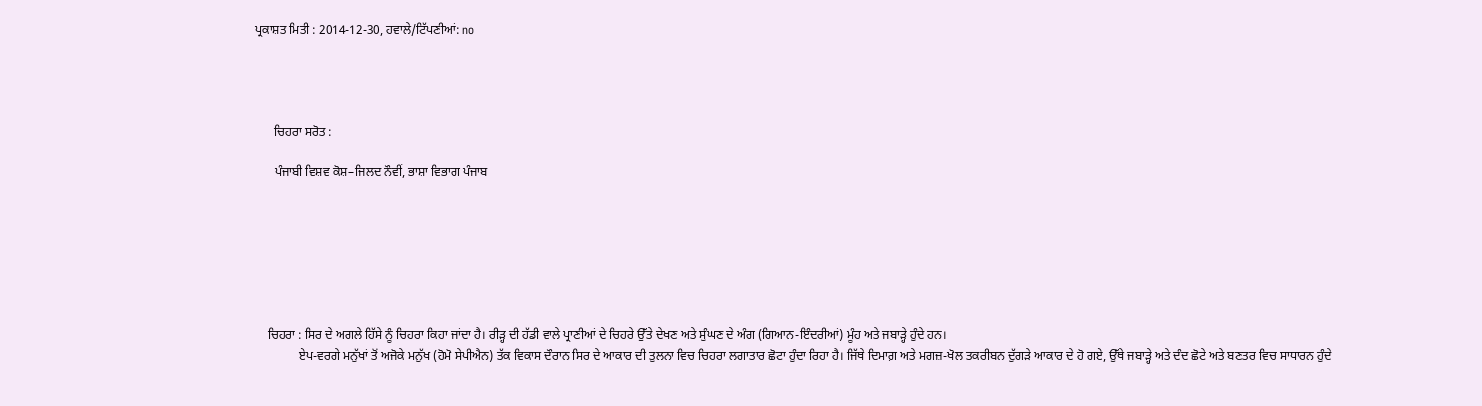ਪ੍ਰਕਾਸ਼ਤ ਮਿਤੀ : 2014-12-30, ਹਵਾਲੇ/ਟਿੱਪਣੀਆਂ: no




      ਚਿਹਰਾ ਸਰੋਤ :

      ਪੰਜਾਬੀ ਵਿਸ਼ਵ ਕੋਸ਼–ਜਿਲਦ ਨੌਵੀਂ, ਭਾਸ਼ਾ ਵਿਭਾਗ ਪੰਜਾਬ







    ਚਿਹਰਾ : ਸਿਰ ਦੇ ਅਗਲੇ ਹਿੱਸੇ ਨੂੰ ਚਿਹਰਾ ਕਿਹਾ ਜਾਂਦਾ ਹੈ। ਰੀੜ੍ਹ ਦੀ ਹੱਡੀ ਵਾਲੇ ਪ੍ਰਾਣੀਆਂ ਦੇ ਚਿਹਰੇ ਉੱਤੇ ਦੇਖਣ ਅਤੇ ਸੁੰਘਣ ਦੇ ਅੰਗ (ਗਿਆਨ-ਇੰਦਰੀਆਂ) ਮੂੰਹ ਅਤੇ ਜਬਾੜ੍ਹੇ ਹੁੰਦੇ ਹਨ।
              ਏਪ-ਵਰਗੇ ਮਨੁੱਖਾਂ ਤੋਂ ਅਜੋਕੇ ਮਨੁੱਖ (ਹੋਮੋ ਸੇਪੀਐਨ) ਤੱਕ ਵਿਕਾਸ ਦੌਰਾਨ ਸਿਰ ਦੇ ਆਕਾਰ ਦੀ ਤੁਲਨਾ ਵਿਚ ਚਿਹਰਾ ਲਗਾਤਾਰ ਛੋਟਾ ਹੁੰਦਾ ਰਿਹਾ ਹੈ। ਜਿੱਥੇ ਦਿਮਾਗ਼ ਅਤੇ ਮਗਜ਼-ਖੋਲ ਤਕਰੀਬਨ ਦੁੱਗੜੇ ਆਕਾਰ ਦੇ ਹੋ ਗਏ, ਉੱਥੇ ਜਬਾੜ੍ਹੇ ਅਤੇ ਦੰਦ ਛੋਟੇ ਅਤੇ ਬਣਤਰ ਵਿਚ ਸਾਧਾਰਨ ਹੁੰਦੇ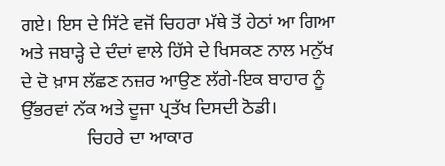ਗਏ। ਇਸ ਦੇ ਸਿੱਟੇ ਵਜੋਂ ਚਿਹਰਾ ਮੱਥੇ ਤੋਂ ਹੇਠਾਂ ਆ ਗਿਆ ਅਤੇ ਜਬਾੜ੍ਹੇ ਦੇ ਦੰਦਾਂ ਵਾਲੇ ਹਿੱਸੇ ਦੇ ਖਿਸਕਣ ਨਾਲ ਮਨੁੱਖ ਦੇ ਦੋ ਖ਼ਾਸ ਲੱਛਣ ਨਜ਼ਰ ਆਉਣ ਲੱਗੇ-ਇਕ ਬਾਹਾਰ ਨੂੰ ਉੱਭਰਵਾਂ ਨੱਕ ਅਤੇ ਦੂਜਾ ਪ੍ਰਤੱਖ ਦਿਸਦੀ ਠੋਡੀ।
              ਚਿਹਰੇ ਦਾ ਆਕਾਰ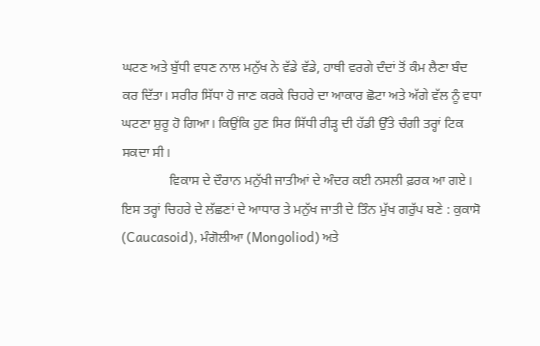ਘਟਣ ਅਤੇ ਬੁੱਧੀ ਵਧਣ ਨਾਲ ਮਨੁੱਖ ਨੇ ਵੱਡੇ ਵੱਡੇ, ਹਾਥੀ ਵਰਗੇ ਦੰਦਾਂ ਤੋਂ ਕੰਮ ਲੈਣਾ ਬੰਦ ਕਰ ਦਿੱਤਾ। ਸਰੀਰ ਸਿੱਧਾ ਹੋ ਜਾਣ ਕਰਕੇ ਚਿਹਰੇ ਦਾ ਆਕਾਰ ਛੋਟਾ ਅਤੇ ਅੱਗੇ ਵੱਲ ਨੂੰ ਵਧਾ ਘਟਣਾ ਸ਼ੁਰੂ ਹੋ ਗਿਆ। ਕਿਉਂਕਿ ਹੁਣ ਸਿਰ ਸਿੱਧੀ ਰੀੜ੍ਹ ਦੀ ਹੱਡੀ ਉੱਤੇ ਚੰਗੀ ਤਰ੍ਹਾਂ ਟਿਕ ਸਕਦਾ ਸੀ।
              ਵਿਕਾਸ ਦੇ ਦੌਰਾਨ ਮਨੁੱਖੀ ਜਾਤੀਆਂ ਦੇ ਅੰਦਰ ਕਈ ਨਸਲੀ ਫ਼ਰਕ ਆ ਗਏ। ਇਸ ਤਰ੍ਹਾਂ ਚਿਹਰੇ ਦੇ ਲੱਛਣਾਂ ਦੇ ਆਧਾਰ ਤੇ ਮਨੁੱਖ ਜਾਤੀ ਦੇ ਤਿੰਨ ਮੁੱਖ ਗਰੁੱਪ ਬਣੇ : ਕੁਕਾਸੋ (Caucasoid), ਮੰਗੋਲੀਆ (Mongoliod) ਅਤੇ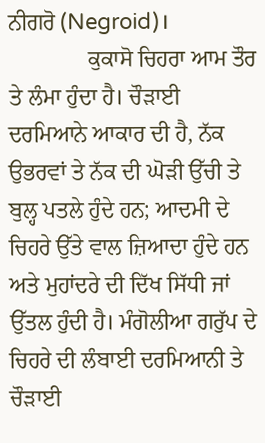ਨੀਗਰੋ (Negroid)।
              ਕੁਕਾਸੋ ਚਿਹਰਾ ਆਮ ਤੌਰ ਤੇ ਲੰਮਾ ਹੁੰਦਾ ਹੈ। ਚੌੜਾਈ ਦਰਮਿਆਨੇ ਆਕਾਰ ਦੀ ਹੈ, ਨੱਕ ਉਭਰਵਾਂ ਤੇ ਨੱਕ ਦੀ ਘੋੜੀ ਉੱਚੀ ਤੇ ਬੁਲ੍ਹ ਪਤਲੇ ਹੁੰਦੇ ਹਨ; ਆਦਮੀ ਦੇ ਚਿਹਰੇ ਉੱਤੇ ਵਾਲ ਜ਼ਿਆਦਾ ਹੁੰਦੇ ਹਨ ਅਤੇ ਮੁਹਾਂਦਰੇ ਦੀ ਦਿੱਖ ਸਿੱਧੀ ਜਾਂ ਉੱਤਲ ਹੁੰਦੀ ਹੈ। ਮੰਗੋਲੀਆ ਗਰੁੱਪ ਦੇ ਚਿਹਰੇ ਦੀ ਲੰਬਾਈ ਦਰਮਿਆਨੀ ਤੇ ਚੌੜਾਈ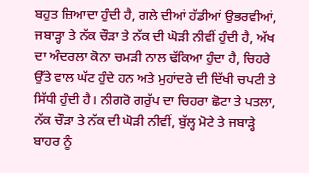ਬਹੁਤ ਜ਼ਿਆਦਾ ਹੁੰਦੀ ਹੈ, ਗਲੇ ਦੀਆਂ ਹੱਡੀਆਂ ਉਭਰਵੀਆਂ, ਜਬਾੜ੍ਹਾ ਤੇ ਨੱਕ ਚੌੜਾ ਤੇ ਨੱਕ ਦੀ ਘੋੜੀ ਨੀਵੀਂ ਹੁੰਦੀ ਹੈ, ਅੱਖ ਦਾ ਅੰਦਰਲਾ ਕੋਨਾ ਚਮੜੀ ਨਾਲ ਢੱਕਿਆ ਹੁੰਦਾ ਹੈ, ਚਿਹਰੇ ਉੱਤੇ ਵਾਲ ਘੱਟ ਹੁੰਦੇ ਹਨ ਅਤੇ ਮੁਹਾਂਦਰੇ ਦੀ ਦਿੱਖੀ ਚਪਟੀ ਤੇ ਸਿੱਧੀ ਹੁੰਦੀ ਹੈ। ਨੀਗਰੋ ਗਰੁੱਪ ਦਾ ਚਿਹਰਾ ਛੋਟਾ ਤੇ ਪਤਲਾ, ਨੱਕ ਚੌੜਾ ਤੇ ਨੱਕ ਦੀ ਘੋੜੀ ਨੀਵੀਂ, ਬੁੱਲ੍ਹ ਮੋਟੇ ਤੇ ਜਬਾੜ੍ਹੇ ਬਾਹਰ ਨੂੰ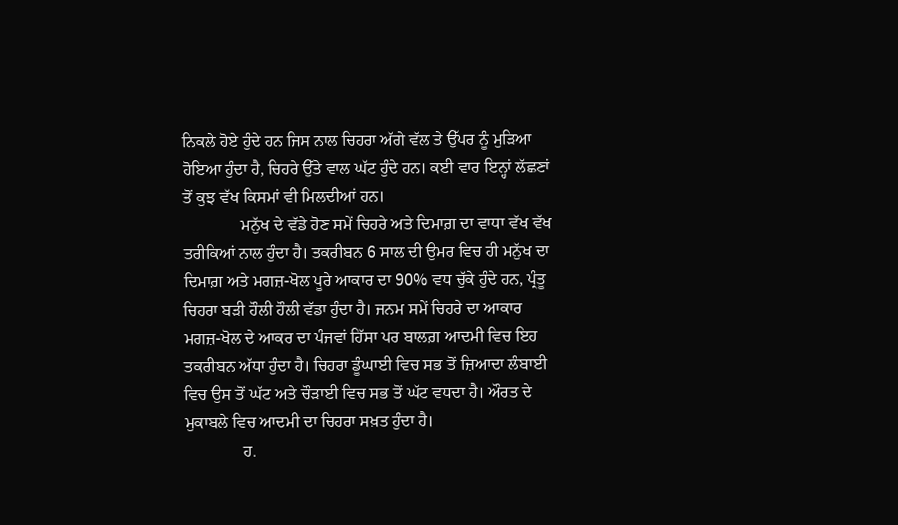ਨਿਕਲੇ ਹੋਏ ਹੁੰਦੇ ਹਨ ਜਿਸ ਨਾਲ ਚਿਹਰਾ ਅੱਗੇ ਵੱਲ ਤੇ ਉੱਪਰ ਨੂੰ ਮੁੜਿਆ ਹੋਇਆ ਹੁੰਦਾ ਹੈ, ਚਿਹਰੇ ਉੱਤੇ ਵਾਲ ਘੱਟ ਹੁੰਦੇ ਹਨ। ਕਈ ਵਾਰ ਇਨ੍ਹਾਂ ਲੱਛਣਾਂ ਤੋਂ ਕੁਝ ਵੱਖ ਕਿਸਮਾਂ ਵੀ ਮਿਲਦੀਆਂ ਹਨ।
              ਮਨੁੱਖ ਦੇ ਵੱਡੇ ਹੋਣ ਸਮੇਂ ਚਿਹਰੇ ਅਤੇ ਦਿਮਾਗ਼ ਦਾ ਵਾਧਾ ਵੱਖ ਵੱਖ ਤਰੀਕਿਆਂ ਨਾਲ ਹੁੰਦਾ ਹੈ। ਤਕਰੀਬਨ 6 ਸਾਲ ਦੀ ਉਮਰ ਵਿਚ ਹੀ ਮਨੁੱਖ ਦਾ ਦਿਮਾਗ਼ ਅਤੇ ਮਗਜ਼-ਖੋਲ ਪੂਰੇ ਆਕਾਰ ਦਾ 90% ਵਧ ਚੁੱਕੇ ਹੁੰਦੇ ਹਨ, ਪ੍ਰੰਤੂ ਚਿਹਰਾ ਬੜੀ ਹੌਲੀ ਹੌਲੀ ਵੱਡਾ ਹੁੰਦਾ ਹੈ। ਜਨਮ ਸਮੇਂ ਚਿਹਰੇ ਦਾ ਆਕਾਰ ਮਗਜ਼-ਖੋਲ ਦੇ ਆਕਰ ਦਾ ਪੰਜਵਾਂ ਹਿੱਸਾ ਪਰ ਬਾਲਗ਼ ਆਦਮੀ ਵਿਚ ਇਹ ਤਕਰੀਬਨ ਅੱਧਾ ਹੁੰਦਾ ਹੈ। ਚਿਹਰਾ ਡੂੰਘਾਈ ਵਿਚ ਸਭ ਤੋਂ ਜ਼ਿਆਦਾ ਲੰਬਾਈ ਵਿਚ ਉਸ ਤੋਂ ਘੱਟ ਅਤੇ ਚੌੜਾਈ ਵਿਚ ਸਭ ਤੋਂ ਘੱਟ ਵਧਦਾ ਹੈ। ਔਰਤ ਦੇ ਮੁਕਾਬਲੇ ਵਿਚ ਆਦਮੀ ਦਾ ਚਿਹਰਾ ਸਖ਼ਤ ਹੁੰਦਾ ਹੈ।
              ਹ.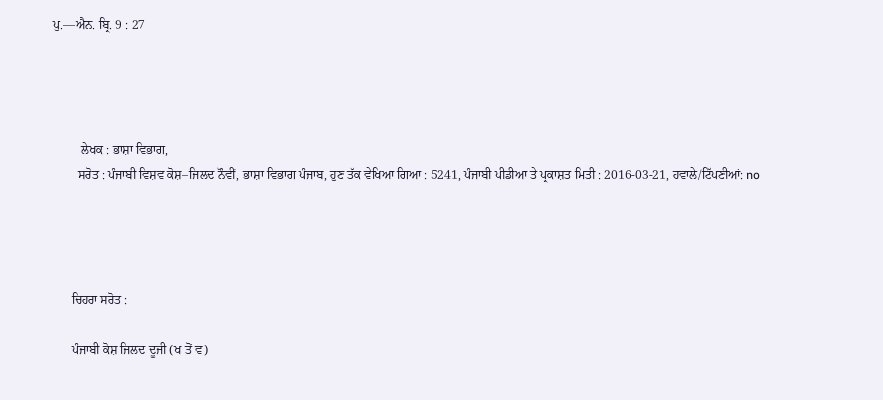ਪੁ.––ਐਨ. ਬ੍ਰਿ. 9 : 27




         ਲੇਖਕ : ਭਾਸ਼ਾ ਵਿਭਾਗ,
        ਸਰੋਤ : ਪੰਜਾਬੀ ਵਿਸ਼ਵ ਕੋਸ਼–ਜਿਲਦ ਨੌਵੀਂ, ਭਾਸ਼ਾ ਵਿਭਾਗ ਪੰਜਾਬ, ਹੁਣ ਤੱਕ ਵੇਖਿਆ ਗਿਆ : 5241, ਪੰਜਾਬੀ ਪੀਡੀਆ ਤੇ ਪ੍ਰਕਾਸ਼ਤ ਮਿਤੀ : 2016-03-21, ਹਵਾਲੇ/ਟਿੱਪਣੀਆਂ: no




      ਚਿਹਰਾ ਸਰੋਤ :

      ਪੰਜਾਬੀ ਕੋਸ਼ ਜਿਲਦ ਦੂਜੀ (ਖ ਤੋਂ ਵ)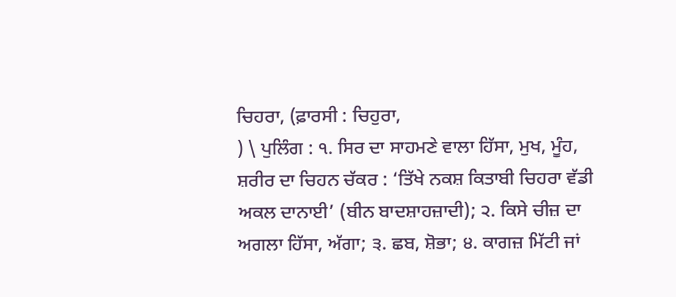ਚਿਹਰਾ, (ਫ਼ਾਰਸੀ : ਚਿਹੁਰਾ,
) \ ਪੁਲਿੰਗ : ੧. ਸਿਰ ਦਾ ਸਾਹਮਣੇ ਵਾਲਾ ਹਿੱਸਾ, ਮੁਖ, ਮੂੰਹ, ਸ਼ਰੀਰ ਦਾ ਚਿਹਨ ਚੱਕਰ : ‘ਤਿੱਖੇ ਨਕਸ਼ ਕਿਤਾਬੀ ਚਿਹਰਾ ਵੱਡੀ ਅਕਲ ਦਾਨਾਈ’ (ਬੀਨ ਬਾਦਸ਼ਾਹਜ਼ਾਦੀ); ੨. ਕਿਸੇ ਚੀਜ਼ ਦਾ ਅਗਲਾ ਹਿੱਸਾ, ਅੱਗਾ; ੩. ਛਬ, ਸ਼ੋਭਾ; ੪. ਕਾਗਜ਼ ਮਿੱਟੀ ਜਾਂ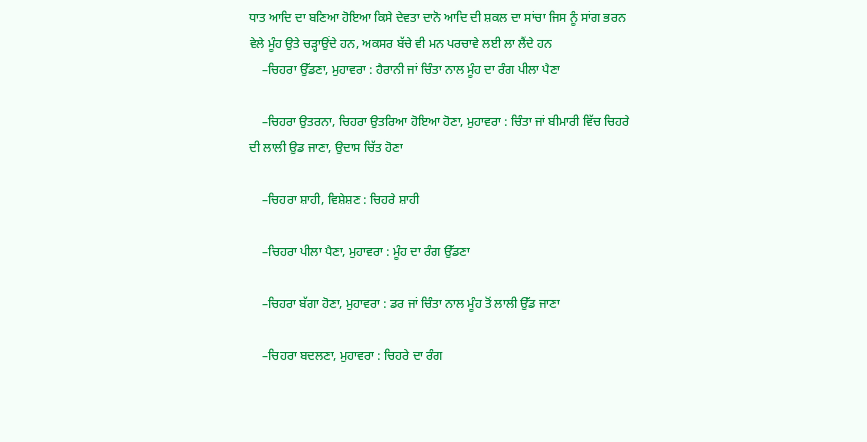ਧਾਤ ਆਦਿ ਦਾ ਬਣਿਆ ਹੋਇਆ ਕਿਸੇ ਦੇਵਤਾ ਦਾਨੋ ਆਦਿ ਦੀ ਸ਼ਕਲ ਦਾ ਸਾਂਚਾ ਜਿਸ ਨੂੰ ਸਾਂਗ ਭਰਨ ਵੇਲੇ ਮੂੰਹ ਉਤੇ ਚੜ੍ਹਾਉਂਦੇ ਹਨ, ਅਕਸਰ ਬੱਚੇ ਵੀ ਮਨ ਪਰਚਾਵੇ ਲਈ ਲਾ ਲੈਂਦੇ ਹਨ
    –ਚਿਹਰਾ ਉੱਡਣਾ, ਮੁਹਾਵਰਾ : ਹੈਰਾਨੀ ਜਾਂ ਚਿੰਤਾ ਨਾਲ ਮੂੰਹ ਦਾ ਰੰਗ ਪੀਲਾ ਪੈਣਾ

    –ਚਿਹਰਾ ਉਤਰਨਾ, ਚਿਹਰਾ ਉਤਰਿਆ ਹੋਇਆ ਹੋਣਾ, ਮੁਹਾਵਰਾ : ਚਿੰਤਾ ਜਾਂ ਬੀਮਾਰੀ ਵਿੱਚ ਚਿਹਰੇ ਦੀ ਲਾਲੀ ਉਡ ਜਾਣਾ, ਉਦਾਸ ਚਿੱਤ ਹੋਣਾ

    –ਚਿਹਰਾ ਸ਼ਾਹੀ, ਵਿਸ਼ੇਸ਼ਣ : ਚਿਹਰੇ ਸ਼ਾਹੀ

    –ਚਿਹਰਾ ਪੀਲਾ ਪੈਣਾ, ਮੁਹਾਵਰਾ : ਮੂੰਹ ਦਾ ਰੰਗ ਉੱਡਣਾ

    –ਚਿਹਰਾ ਬੱਗਾ ਹੋਣਾ, ਮੁਹਾਵਰਾ : ਡਰ ਜਾਂ ਚਿੰਤਾ ਨਾਲ ਮੂੰਹ ਤੋਂ ਲਾਲੀ ਉੱਡ ਜਾਣਾ

    –ਚਿਹਰਾ ਬਦਲਣਾ, ਮੁਹਾਵਰਾ : ਚਿਹਰੇ ਦਾ ਰੰਗ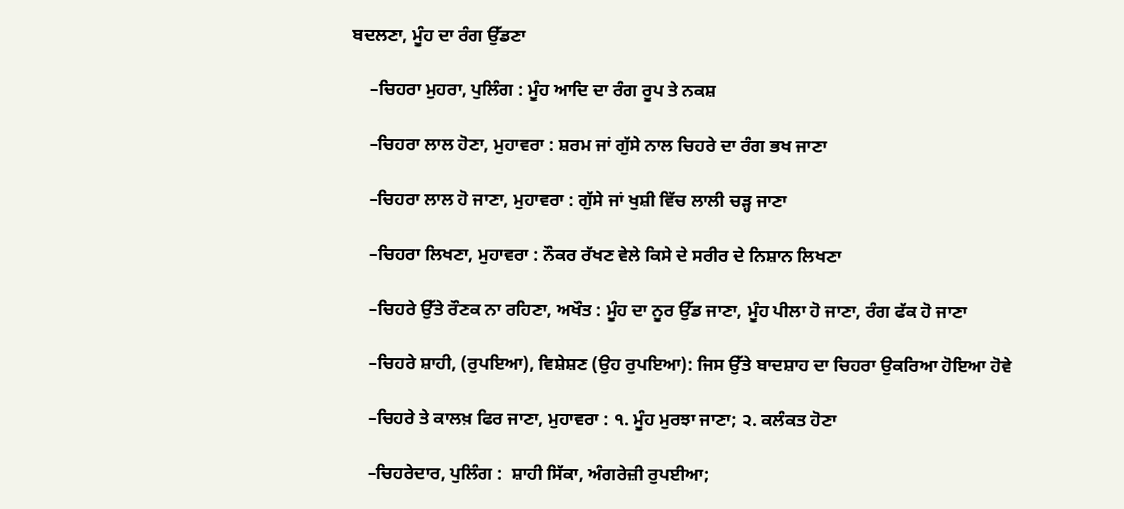ਬਦਲਣਾ, ਮੂੰਹ ਦਾ ਰੰਗ ਉੱਡਣਾ

    –ਚਿਹਰਾ ਮੁਹਰਾ, ਪੁਲਿੰਗ : ਮੂੰਹ ਆਦਿ ਦਾ ਰੰਗ ਰੂਪ ਤੇ ਨਕਸ਼

    –ਚਿਹਰਾ ਲਾਲ ਹੋਣਾ, ਮੁਹਾਵਰਾ : ਸ਼ਰਮ ਜਾਂ ਗੁੱਸੇ ਨਾਲ ਚਿਹਰੇ ਦਾ ਰੰਗ ਭਖ ਜਾਣਾ

    –ਚਿਹਰਾ ਲਾਲ ਹੋ ਜਾਣਾ, ਮੁਹਾਵਰਾ : ਗੁੱਸੇ ਜਾਂ ਖੁਸ਼ੀ ਵਿੱਚ ਲਾਲੀ ਚੜ੍ਹ ਜਾਣਾ

    –ਚਿਹਰਾ ਲਿਖਣਾ, ਮੁਹਾਵਰਾ : ਨੌਕਰ ਰੱਖਣ ਵੇਲੇ ਕਿਸੇ ਦੇ ਸਰੀਰ ਦੇ ਨਿਸ਼ਾਨ ਲਿਖਣਾ

    –ਚਿਹਰੇ ਉੱਤੇ ਰੌਣਕ ਨਾ ਰਹਿਣਾ, ਅਖੌਤ : ਮੂੰਹ ਦਾ ਨੂਰ ਉੱਡ ਜਾਣਾ, ਮੂੰਹ ਪੀਲਾ ਹੋ ਜਾਣਾ, ਰੰਗ ਫੱਕ ਹੋ ਜਾਣਾ

    –ਚਿਹਰੇ ਸ਼ਾਹੀ, (ਰੁਪਇਆ), ਵਿਸ਼ੇਸ਼ਣ (ਉਹ ਰੁਪਇਆ): ਜਿਸ ਉੱਤੇ ਬਾਦਸ਼ਾਹ ਦਾ ਚਿਹਰਾ ਉਕਰਿਆ ਹੋਇਆ ਹੋਵੇ

    –ਚਿਹਰੇ ਤੇ ਕਾਲਖ਼ ਫਿਰ ਜਾਣਾ, ਮੁਹਾਵਰਾ : ੧. ਮੂੰਹ ਮੁਰਝਾ ਜਾਣਾ; ੨. ਕਲੰਕਤ ਹੋਣਾ

    –ਚਿਹਰੇਦਾਰ, ਪੁਲਿੰਗ :  ਸ਼ਾਹੀ ਸਿੱਕਾ, ਅੰਗਰੇਜ਼ੀ ਰੁਪਈਆ;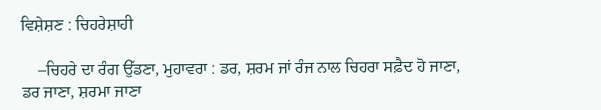ਵਿਸ਼ੇਸ਼ਣ : ਚਿਹਰੇਸ਼ਾਹੀ

    –ਚਿਹਰੇ ਦਾ ਰੰਗ ਉੱਡਣਾ, ਮੁਹਾਵਰਾ : ਡਰ, ਸ਼ਰਮ ਜਾਂ ਰੰਜ ਨਾਲ ਚਿਹਰਾ ਸਫ਼ੈਦ ਹੋ ਜਾਣਾ, ਡਰ ਜਾਣਾ, ਸ਼ਰਮਾ ਜਾਣਾ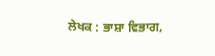ਲੇਖਕ : ਭਾਸ਼ਾ ਵਿਭਾਗ,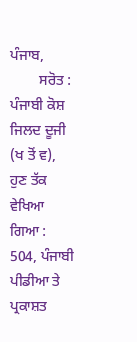ਪੰਜਾਬ,
        ਸਰੋਤ : ਪੰਜਾਬੀ ਕੋਸ਼ ਜਿਲਦ ਦੂਜੀ (ਖ ਤੋਂ ਵ), ਹੁਣ ਤੱਕ ਵੇਖਿਆ ਗਿਆ : 504, ਪੰਜਾਬੀ ਪੀਡੀਆ ਤੇ ਪ੍ਰਕਾਸ਼ਤ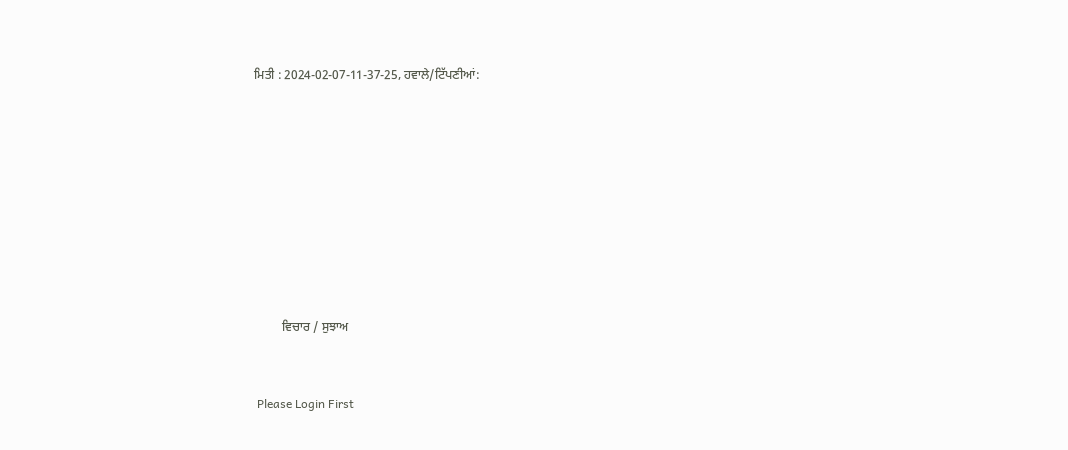ਮਿਤੀ : 2024-02-07-11-37-25, ਹਵਾਲੇ/ਟਿੱਪਣੀਆਂ:












         ਵਿਚਾਰ / ਸੁਝਾਅ



 Please Login First